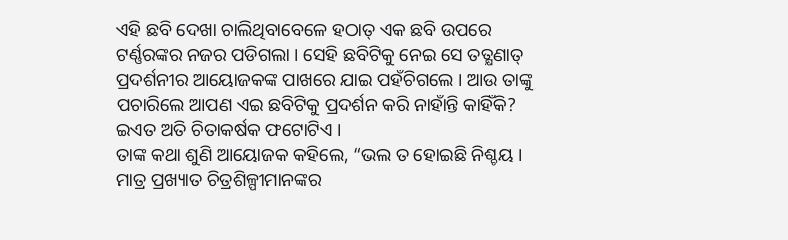ଏହି ଛବି ଦେଖା ଚାଲିଥିବାବେଳେ ହଠାତ୍ ଏକ ଛବି ଉପରେ ଟର୍ଣ୍ଣରଙ୍କର ନଜର ପଡିଗଲା । ସେହି ଛବିଟିକୁ ନେଇ ସେ ତତ୍କ୍ଷଣାତ୍ ପ୍ରଦର୍ଶନୀର ଆୟୋଜକଙ୍କ ପାଖରେ ଯାଇ ପହଁଚିଗଲେ । ଆଉ ତାଙ୍କୁ ପଚାରିଲେ ଆପଣ ଏଇ ଛବିଟିକୁ ପ୍ରଦର୍ଶନ କରି ନାହାଁନ୍ତି କାହିଁକି? ଇଏତ ଅତି ଚିତାକର୍ଷକ ଫଟୋଟିଏ ।
ତାଙ୍କ କଥା ଶୁଣି ଆୟୋଜକ କହିଲେ, “ଭଲ ତ ହୋଇଛି ନିଶ୍ଚୟ । ମାତ୍ର ପ୍ରଖ୍ୟାତ ଚିତ୍ରଶିଳ୍ପୀମାନଙ୍କର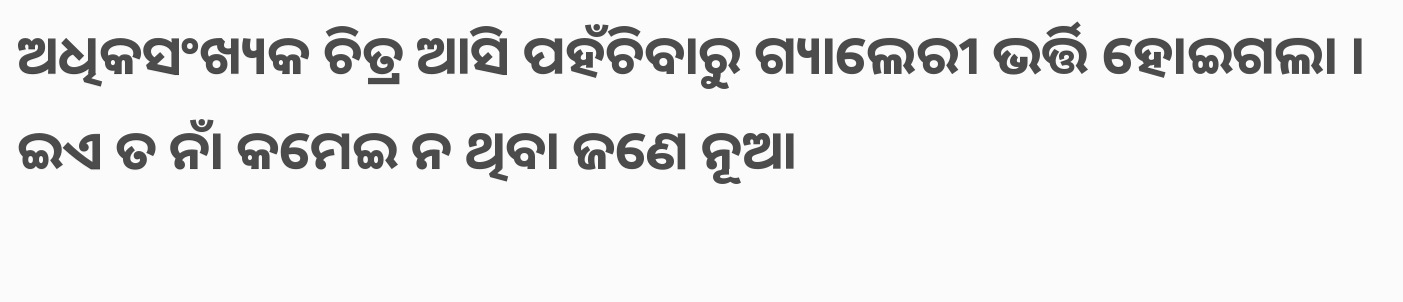ଅଧିକସଂଖ୍ୟକ ଚିତ୍ର ଆସି ପହଁଚିବାରୁ ଗ୍ୟାଲେରୀ ଭର୍ତ୍ତି ହୋଇଗଲା । ଇଏ ତ ନାଁ କମେଇ ନ ଥିବା ଜଣେ ନୂଆ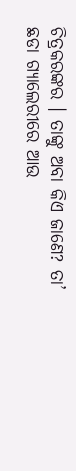ଚିତ୍ରକରଙ୍କର । ତାଙ୍କୁ ଅବା କିଏ ଜାଣେ? ତା’ ଛଡା ଗ୍ୟାଲେରୀରେ ଆଉ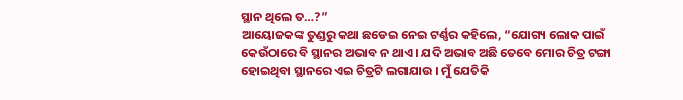ସ୍ଥାନ ଥିଲେ ତ…?”
ଆୟୋଜକଙ୍କ ତୁଣ୍ଡରୁ କଥା ଛଡେଇ ନେଇ ଟର୍ଣ୍ଣର କହିଲେ, “ଯୋଗ୍ୟ ଲୋକ ପାଇଁ କେଉଁଠାରେ ବି ସ୍ଥାନର ଅଭାବ ନ ଥାଏ । ଯଦି ଅଭାବ ଅଛି ତେବେ ମୋର ଚିତ୍ର ଟଙ୍ଗା ହୋଇଥିବା ସ୍ଥାନରେ ଏଇ ଚିତ୍ରଟି ଲଗାଯାଉ । ମୁଁ ଯେତିକି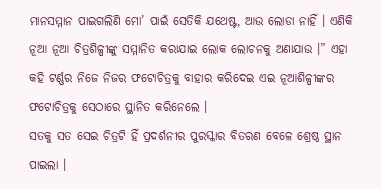ମାନସମ୍ମାନ ପାଇଗଲିଣି ମୋ’ ପାଇଁ ସେତିକି ଯଥେଷ୍ଟ, ଆଉ ଲୋଡା ନାହିଁ । ଏଣିକି ନୂଆ ନୂଆ ଚିତ୍ରଶିଳ୍ପୀଙ୍କୁ ସମ୍ମାନିତ କରାଯାଇ ଲୋକ ଲୋଚନକୁ ଅଣାଯାଉ ।” ଏହା କହି ଟର୍ଣ୍ଣର ନିଜେ ନିଜର ଫଟୋଚିତ୍ରକୁ ବାହାର କରିଦେଇ ଏଇ ନୂଆଶିଳ୍ପୀଙ୍କର ଫଟୋଚିତ୍ରକୁ ସେଠାରେ ସ୍ଥାନିତ କରିନେଲେ ।
ସତକୁ ସତ ସେଇ ଚିତ୍ରଟି ହିଁ ପ୍ରଦର୍ଶନୀର ପୁରସ୍କାର ବିତରଣ ବେଳେ ଶ୍ରେଷ୍ଠ ସ୍ଥାନ ପାଇଲା ।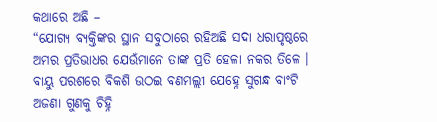କଥାରେ ଅଛି –
“ଯୋଗ୍ୟ ବ୍ୟକ୍ତିଙ୍କର ସ୍ଥାନ ସବୁଠାରେ ରହିଅଛି ସଦା ଧରାପୃଷ୍ଠରେ
ଅମର ପ୍ରତିଭାଧର ଯେଉଁମାନେ ତାଙ୍କ ପ୍ରତି ହେଳା ନକର ତିଳେ ।
ବାୟୁ ପରଶରେ ବିକଶି ଉଠଇ ବଣମଲ୍ଲୀ ଯେହ୍ନେ ସୁଗନ୍ଧ ବାଂଟି
ଅଜଣା ଗୁଣକୁ ଚିହ୍ନି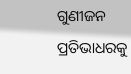ଗୁଣୀଜନ ପ୍ରତିଭାଧରକୁ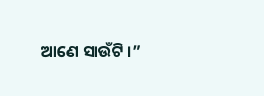ଆଣେ ସାଉଁଟି ।”